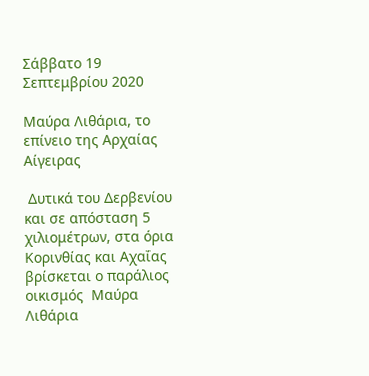Σάββατο 19 Σεπτεμβρίου 2020

Μαύρα Λιθάρια, το επίνειο της Αρχαίας Αίγειρας

 Δυτικά του Δερβενίου και σε απόσταση 5 χιλιομέτρων, στα όρια Κορινθίας και Αχαΐας βρίσκεται ο παράλιος οικισμός  Μαύρα Λιθάρια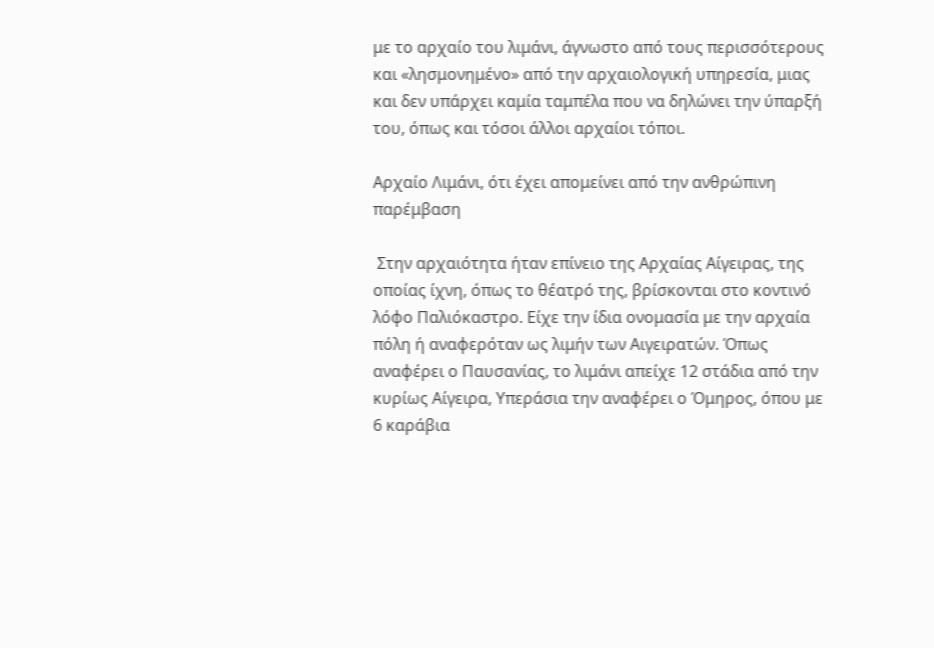με το αρχαίο του λιμάνι, άγνωστο από τους περισσότερους και «λησμονημένο» από την αρχαιολογική υπηρεσία, μιας και δεν υπάρχει καμία ταμπέλα που να δηλώνει την ύπαρξή του, όπως και τόσοι άλλοι αρχαίοι τόποι.

Αρχαίο Λιμάνι, ότι έχει απομείνει από την ανθρώπινη παρέμβαση

 Στην αρχαιότητα ήταν επίνειο της Αρχαίας Αίγειρας, της οποίας ίχνη, όπως το θέατρό της, βρίσκονται στο κοντινό λόφο Παλιόκαστρο. Είχε την ίδια ονομασία με την αρχαία πόλη ή αναφερόταν ως λιμήν των Αιγειρατών. Όπως αναφέρει ο Παυσανίας, το λιμάνι απείχε 12 στάδια από την κυρίως Αίγειρα, Υπεράσια την αναφέρει ο Όμηρος, όπου με 6 καράβια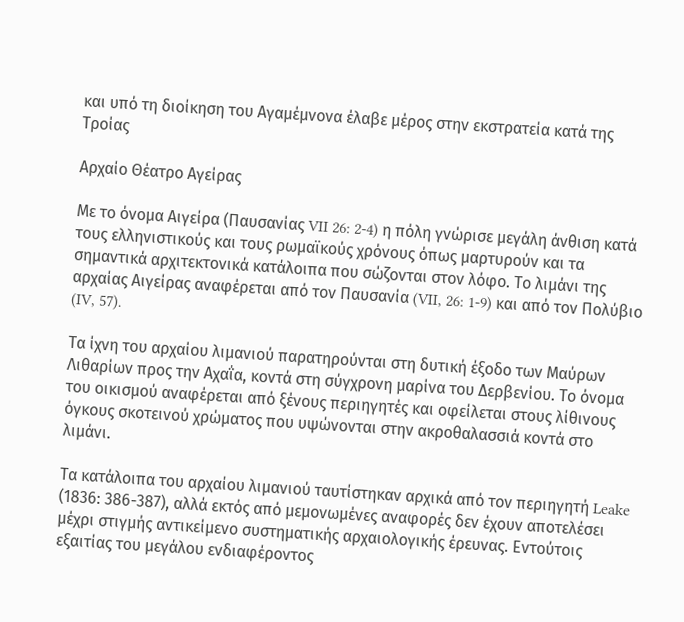και υπό τη διοίκηση του Αγαμέμνονα έλαβε μέρος στην εκστρατεία κατά της Τροίας

Αρχαίο Θέατρο Αγείρας

Με το όνομα Αιγείρα (Παυσανίας VII 26: 2-4) η πόλη γνώρισε μεγάλη άνθιση κατά τους ελληνιστικούς και τους ρωμαϊκούς χρόνους όπως μαρτυρούν και τα σημαντικά αρχιτεκτονικά κατάλοιπα που σώζονται στον λόφο. Το λιμάνι της αρχαίας Αιγείρας αναφέρεται από τον Παυσανία (VII, 26: 1-9) και από τον Πολύβιο (IV, 57).

Τα ίχνη του αρχαίου λιμανιού παρατηρούνται στη δυτική έξοδο των Μαύρων Λιθαρίων προς την Αχαΐα, κοντά στη σύγχρονη μαρίνα του Δερβενίου. Το όνομα του οικισμού αναφέρεται από ξένους περιηγητές και οφείλεται στους λίθινους όγκους σκοτεινού χρώματος που υψώνονται στην ακροθαλασσιά κοντά στο λιμάνι.

Τα κατάλοιπα του αρχαίου λιμανιού ταυτίστηκαν αρχικά από τον περιηγητή Leake (1836: 386-387), αλλά εκτός από μεμονωμένες αναφορές δεν έχουν αποτελέσει μέχρι στιγμής αντικείμενο συστηματικής αρχαιολογικής έρευνας. Εντούτοις εξαιτίας του μεγάλου ενδιαφέροντος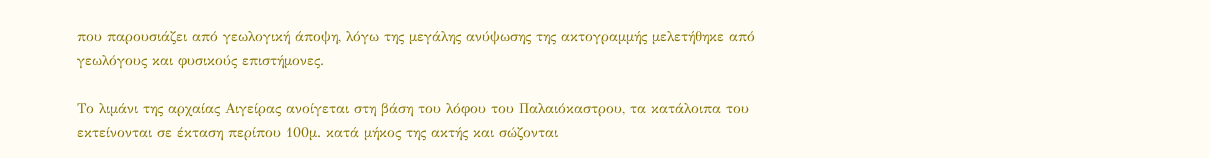που παρουσιάζει από γεωλογική άποψη, λόγω της μεγάλης ανύψωσης της ακτογραμμής μελετήθηκε από γεωλόγους και φυσικούς επιστήμονες.

Το λιμάνι της αρχαίας Αιγείρας ανοίγεται στη βάση του λόφου του Παλαιόκαστρου, τα κατάλοιπα του εκτείνονται σε έκταση περίπου 100μ. κατά μήκος της ακτής και σώζονται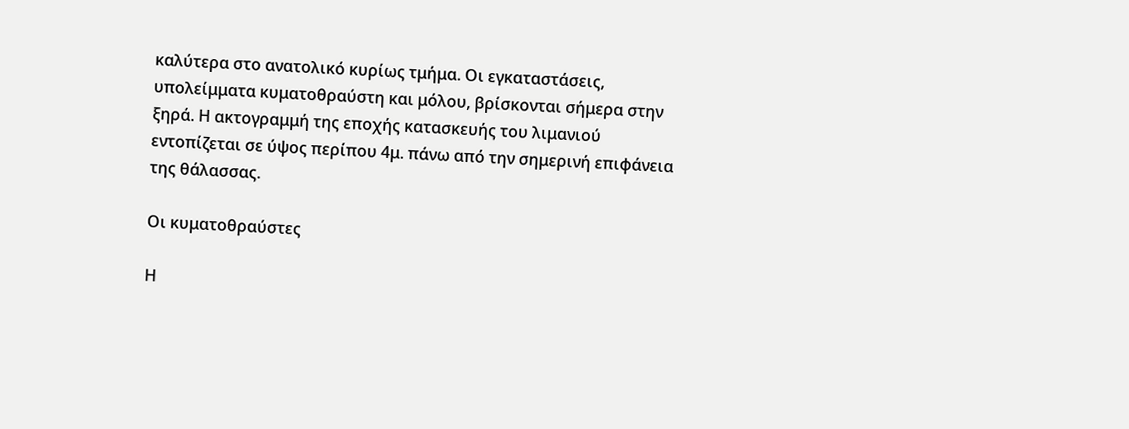καλύτερα στο ανατολικό κυρίως τμήμα. Οι εγκαταστάσεις, υπολείμματα κυματοθραύστη και μόλου, βρίσκονται σήμερα στην ξηρά. Η ακτογραμμή της εποχής κατασκευής του λιμανιού εντοπίζεται σε ύψος περίπου 4μ. πάνω από την σημερινή επιφάνεια της θάλασσας.

Οι κυματοθραύστες

Η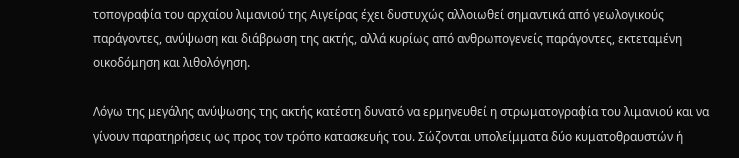τοπογραφία του αρχαίου λιμανιού της Αιγείρας έχει δυστυχώς αλλοιωθεί σημαντικά από γεωλογικούς παράγοντες, ανύψωση και διάβρωση της ακτής, αλλά κυρίως από ανθρωπογενείς παράγοντες, εκτεταμένη οικοδόμηση και λιθολόγηση.

Λόγω της μεγάλης ανύψωσης της ακτής κατέστη δυνατό να ερμηνευθεί η στρωματογραφία του λιμανιού και να γίνουν παρατηρήσεις ως προς τον τρόπο κατασκευής του. Σώζονται υπολείμματα δύο κυματοθραυστών ή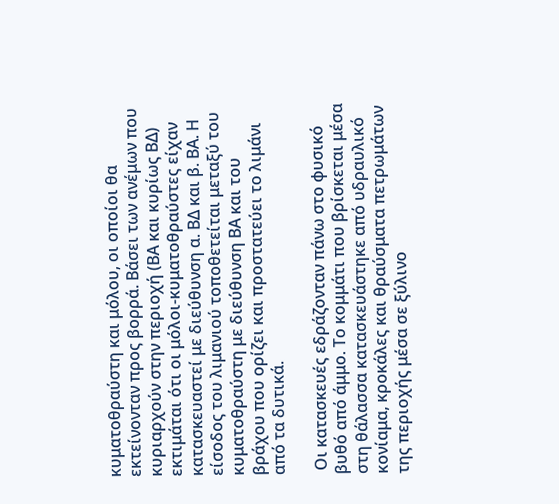κυματοθραύστη και μόλου, οι οποίοι θα εκτείνονταν προς βορρά. Βάσει των ανέμων που κυριαρχούν στην περιοχή (ΒΑ και κυρίως ΒΔ) εκτιμάται ότι οι μόλοι-κυματοθραύστες είχαν κατασκευαστεί με διεύθυνση α. ΒΔ και β. ΒΑ. Η είσοδος του λιμανιού τοποθετείται μεταξύ του κυματοθραύστη με διεύθυνση ΒΑ και του βράχου που ορίζει και προστατεύει το λιμάνι από τα δυτικά.

 Οι κατασκευές εδράζονταν πάνω στο φυσικό βυθό από άμμο. Το κομμάτι που βρίσκεται μέσα στη θάλασσα κατασκευάστηκε από υδραυλικό κονίαμα, κροκάλες και θραύσματα πετρωμάτων της περιοχής μέσα σε ξύλινο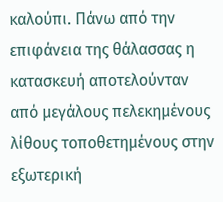καλούπι. Πάνω από την επιφάνεια της θάλασσας η κατασκευή αποτελούνταν από μεγάλους πελεκημένους λίθους τοποθετημένους στην εξωτερική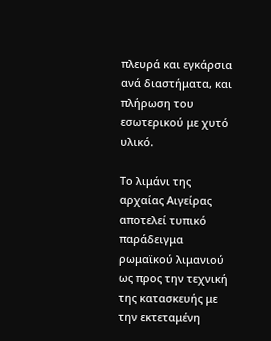πλευρά και εγκάρσια ανά διαστήματα, και πλήρωση του εσωτερικού με χυτό υλικό.

Το λιμάνι της αρχαίας Αιγείρας αποτελεί τυπικό παράδειγμα ρωμαϊκού λιμανιού ως προς την τεχνική της κατασκευής με την εκτεταμένη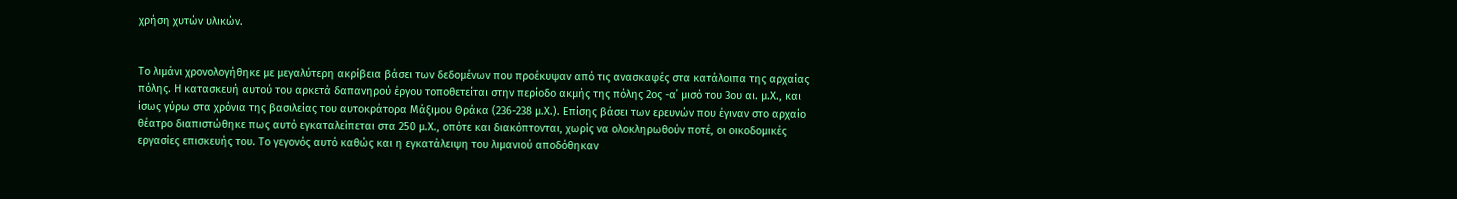χρήση χυτών υλικών.


Το λιμάνι χρονολογήθηκε με μεγαλύτερη ακρίβεια βάσει των δεδομένων που προέκυψαν από τις ανασκαφές στα κατάλοιπα της αρχαίας πόλης. Η κατασκευή αυτού του αρκετά δαπανηρού έργου τοποθετείται στην περίοδο ακμής της πόλης 2ος -α΄ μισό του 3ου αι. μ.Χ., και ίσως γύρω στα χρόνια της βασιλείας του αυτοκράτορα Μάξιμου Θράκα (236-238 μ.Χ.). Επίσης βάσει των ερευνών που έγιναν στο αρχαίο θέατρο διαπιστώθηκε πως αυτό εγκαταλείπεται στα 250 μ.Χ., οπότε και διακόπτονται, χωρίς να ολοκληρωθούν ποτέ, οι οικοδομικές εργασίες επισκευής του. Το γεγονός αυτό καθώς και η εγκατάλειψη του λιμανιού αποδόθηκαν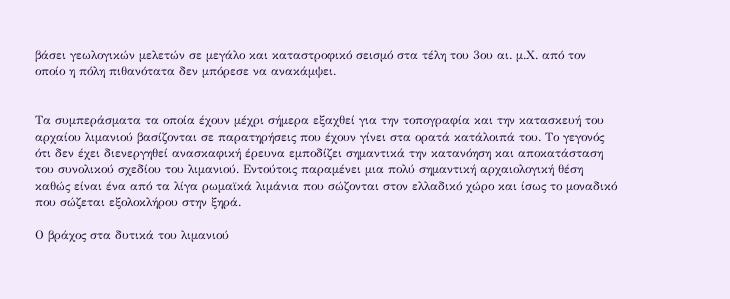βάσει γεωλογικών μελετών σε μεγάλο και καταστροφικό σεισμό στα τέλη του 3ου αι. μ.Χ. από τον οποίο η πόλη πιθανότατα δεν μπόρεσε να ανακάμψει.


Τα συμπεράσματα τα οποία έχουν μέχρι σήμερα εξαχθεί για την τοπογραφία και την κατασκευή του αρχαίου λιμανιού βασίζονται σε παρατηρήσεις που έχουν γίνει στα ορατά κατάλοιπά του. Το γεγονός ότι δεν έχει διενεργηθεί ανασκαφική έρευνα εμποδίζει σημαντικά την κατανόηση και αποκατάσταση του συνολικού σχεδίου του λιμανιού. Εντούτοις παραμένει μια πολύ σημαντική αρχαιολογική θέση καθώς είναι ένα από τα λίγα ρωμαϊκά λιμάνια που σώζονται στον ελλαδικό χώρο και ίσως το μοναδικό που σώζεται εξολοκλήρου στην ξηρά.

Ο βράχος στα δυτικά του λιμανιού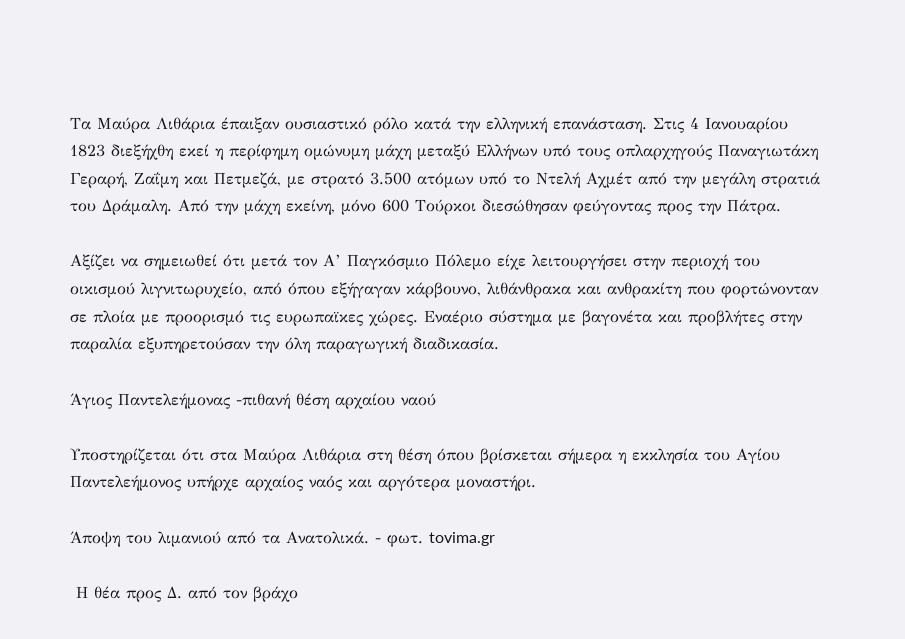Τα Μαύρα Λιθάρια έπαιξαν ουσιαστικό ρόλο κατά την ελληνική επανάσταση. Στις 4 Ιανουαρίου 1823 διεξήχθη εκεί η περίφημη ομώνυμη μάχη μεταξύ Ελλήνων υπό τους οπλαρχηγούς Παναγιωτάκη Γεραρή, Ζαΐμη και Πετμεζά, με στρατό 3.500 ατόμων υπό το Ντελή Αχμέτ από την μεγάλη στρατιά του Δράμαλη. Από την μάχη εκείνη, μόνο 600 Τούρκοι διεσώθησαν φεύγοντας προς την Πάτρα.

Αξίζει να σημειωθεί ότι μετά τον Α’ Παγκόσμιο Πόλεμο είχε λειτουργήσει στην περιοχή του οικισμού λιγνιτωρυχείο, από όπου εξήγαγαν κάρβουνο, λιθάνθρακα και ανθρακίτη που φορτώνονταν σε πλοία με προορισμό τις ευρωπαϊκες χώρες. Εναέριο σύστημα με βαγονέτα και προβλήτες στην παραλία εξυπηρετούσαν την όλη παραγωγική διαδικασία.

Άγιος Παντελεήμονας -πιθανή θέση αρχαίου ναού

Υποστηρίζεται ότι στα Μαύρα Λιθάρια στη θέση όπου βρίσκεται σήμερα η εκκλησία του Αγίου Παντελεήμονος υπήρχε αρχαίος ναός και αργότερα μοναστήρι.

Άποψη του λιμανιού από τα Ανατολικά. - φωτ. tovima.gr

 Η θέα προς Δ. από τον βράχο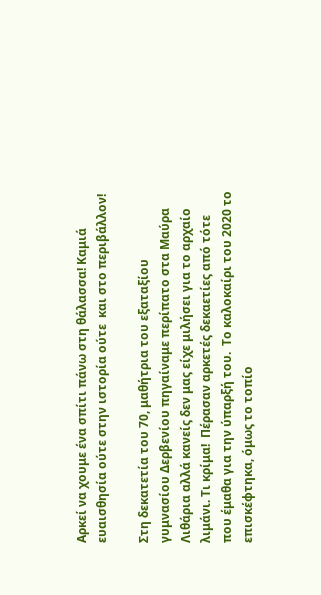Αρκεί να χουμε ένα σπίτι πάνω στη θάλασσα! Καμιά ευαισθησία ούτε στην ιστορία ούτε  και στο περιβάλλον!

Στη δεκατετία του 70, μαθήτρια του εξαταξίου γυμνασίου Δερβενίου πηγαίναμε περίπατο στα Μαύρα Λιθάρια αλλά κανείς δεν μας είχε μιλήσει για το αρχαίο λιμάνι. Τι κρίμα!  Πέρασαν αρκετές δεκαετίες από τότε που έμαθα για την ύπαρξή του.  Το καλοκαίρι του 2020 το επισκέφτηκα, όμως το τοπίο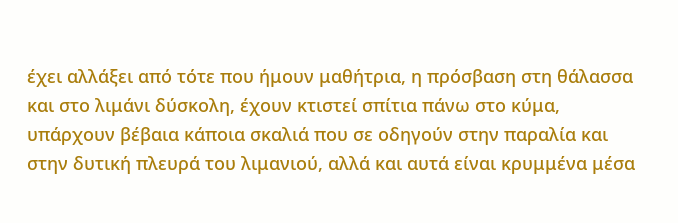έχει αλλάξει από τότε που ήμουν μαθήτρια, η πρόσβαση στη θάλασσα και στο λιμάνι δύσκολη, έχουν κτιστεί σπίτια πάνω στο κύμα, υπάρχουν βέβαια κάποια σκαλιά που σε οδηγούν στην παραλία και στην δυτική πλευρά του λιμανιού, αλλά και αυτά είναι κρυμμένα μέσα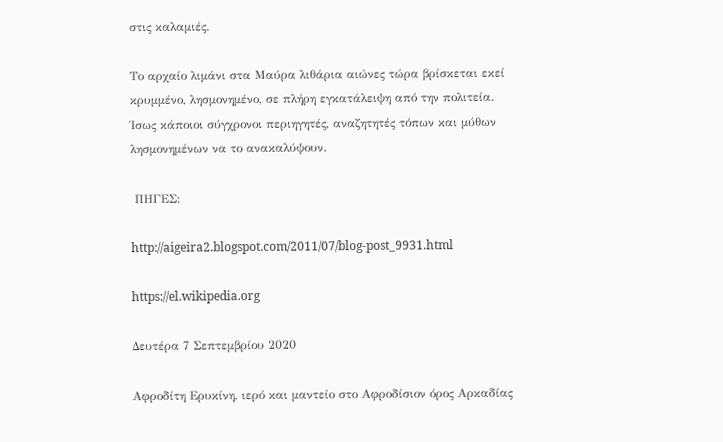στις καλαμιές.

Το αρχαίο λιμάνι στα Μαύρα λιθάρια αιώνες τώρα βρίσκεται εκεί  κρυμμένο, λησμονημένο, σε πλήρη εγκατάλειψη από την πολιτεία. Ίσως κάποιοι σύγχρονοι περιηγητές, αναζητητές τόπων και μύθων λησμονημένων να το ανακαλύψουν.

 ΠΗΓΕΣ:

http://aigeira2.blogspot.com/2011/07/blog-post_9931.html

https://el.wikipedia.org

Δευτέρα 7 Σεπτεμβρίου 2020

Αφροδίτη Ερυκίνη, ιερό και μαντείο στο Αφροδίσιον όρος Αρκαδίας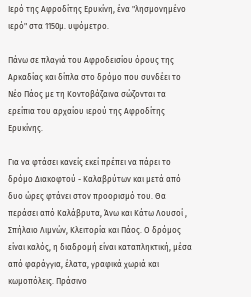Ιερό της Αφροδίτης Ερυκίνη, ένα "λησμονημένο ιερό" στα 1150μ. υψόμετρο.

Πάνω σε πλαγιά του Αφροδεισίου όρους της Αρκαδίας και δίπλα στο δρόμο που συνδέει το Νέο Πάος με τη Κοντοβάζαινα σώζονται τα ερείπια του αρχαίου ιερού της Αφροδίτης Ερυκίνης.

Για να φτάσει κανείς εκεί πρέπει να πάρει το δρόμο Διακοφτού - Καλαβρύτων και μετά από δυο ώρες φτάνει στον προορισμό του. Θα περάσει από Καλάβρυτα, Άνω και Κάτω Λουσοί , Σπήλαιο Λιμνών, Κλειτορία και Πάος. Ο δρόμος είναι καλός, η διαδρομή είναι καταπληκτική, μέσα από φαράγγια, έλατα, γραφικά χωριά και κωμοπόλεις. Πράσινο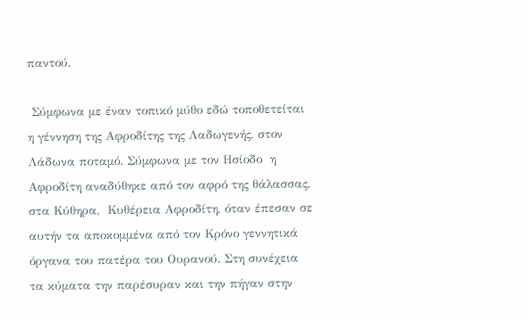παντού.

 Σύμφωνα με έναν τοπικό μύθο εδώ τοποθετείται η γέννηση της Αφροδίτης της Λαδωγενής, στον Λάδωνα ποταμό. Σύμφωνα με τον Ησίοδο  η Αφροδίτη αναδύθηκε από τον αφρό της θάλασσας, στα Κύθηρα,  Κυθέρεια Αφροδίτη, όταν έπεσαν σε αυτήν τα αποκομμένα από τον Κρόνο γεννητικά όργανα του πατέρα του Ουρανού. Στη συνέχεια τα κύματα την παρέσυραν και την πήγαν στην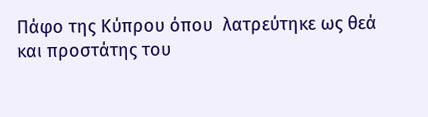Πάφο της Κύπρου όπου  λατρεύτηκε ως θεά και προστάτης του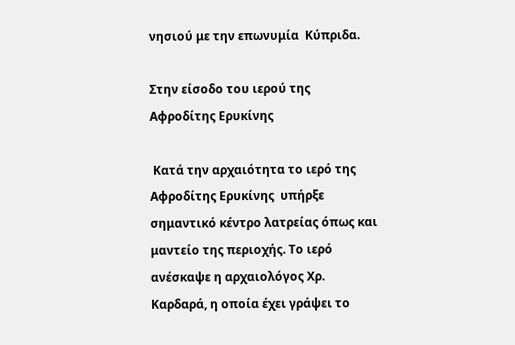νησιού με την επωνυμία  Κύπριδα.

Στην είσοδο του ιερού της Αφροδίτης Ερυκίνης

 Κατά την αρχαιότητα το ιερό της Αφροδίτης Ερυκίνης  υπήρξε σημαντικό κέντρο λατρείας όπως και μαντείο της περιοχής. Το ιερό ανέσκαψε η αρχαιολόγος Χρ. Καρδαρά, η οποία έχει γράψει το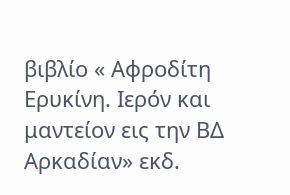βιβλίο « Αφροδίτη Ερυκίνη. Ιερόν και μαντείον εις την ΒΔ Αρκαδίαν» εκδ.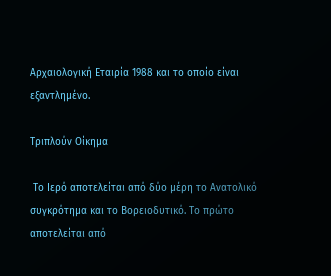Αρχαιολογική Εταιρία 1988 και το οποίο είναι εξαντλημένο.

Τριπλούν Οίκημα

 Το Ιερό αποτελείται από δύο μέρη το Ανατολικό συγκρότημα και το Βορειοδυτικό. Το πρώτο αποτελείται από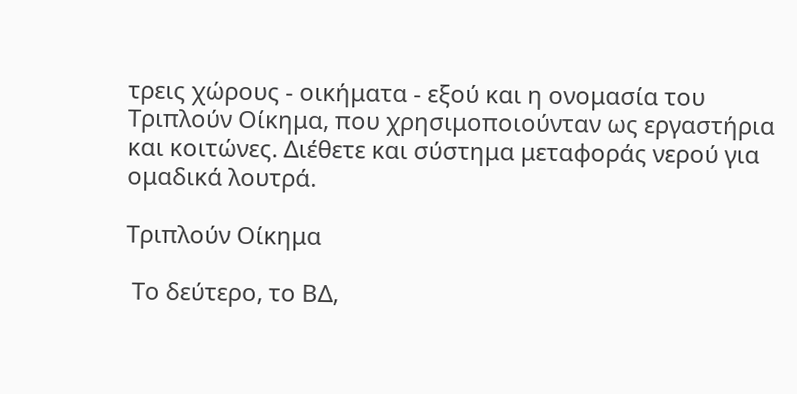τρεις χώρους - οικήματα - εξού και η ονομασία του Τριπλούν Οίκημα, που χρησιμοποιούνταν ως εργαστήρια και κοιτώνες. Διέθετε και σύστημα μεταφοράς νερού για ομαδικά λουτρά.

Τριπλούν Οίκημα

 Το δεύτερο, το ΒΔ,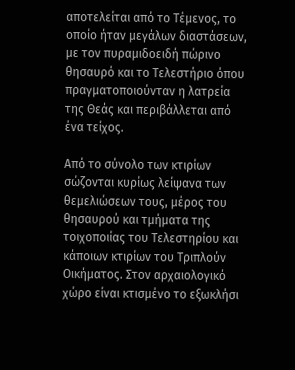αποτελείται από το Τέμενος, το οποίο ήταν μεγάλων διαστάσεων, με τον πυραμιδοειδή πώρινο θησαυρό και το Τελεστήριο όπου πραγματοποιούνταν η λατρεία της Θεάς και περιβάλλεται από ένα τείχος.

Από το σύνολο των κτιρίων σώζονται κυρίως λείψανα των θεμελιώσεων τους, μέρος του θησαυρού και τμήματα της τοιχοποιίας του Τελεστηρίου και κάποιων κτιρίων του Τριπλούν Οικήματος. Στον αρχαιολογικό χώρο είναι κτισμένο το εξωκλήσι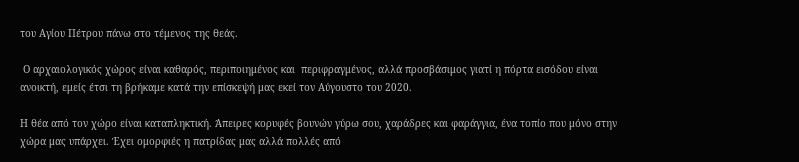του Αγίου Πέτρου πάνω στο τέμενος της θεάς.

 Ο αρχαιολογικός χώρος είναι καθαρός, περιποιημένος και  περιφραγμένος, αλλά προσβάσιμος γιατί η πόρτα εισόδου είναι ανοικτή, εμείς έτσι τη βρήκαμε κατά την επίσκεψή μας εκεί τον Αύγουστο του 2020.

Η θέα από τον χώρο είναι καταπληκτική. Άπειρες κορυφές βουνών γύρω σου, χαράδρες και φαράγγια, ένα τοπίο που μόνο στην χώρα μας υπάρχει. Έχει ομορφιές η πατρίδας μας αλλά πολλές από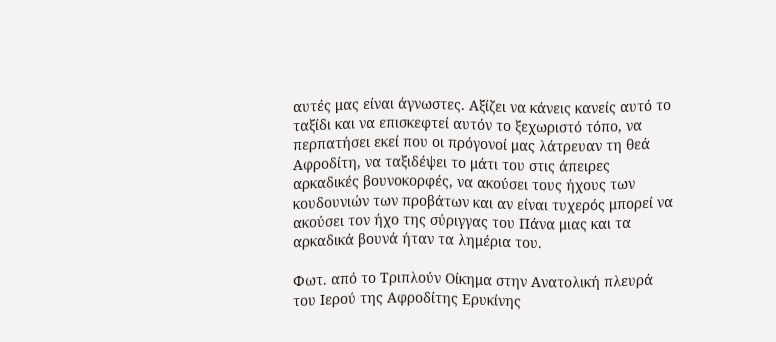αυτές μας είναι άγνωστες. Αξίζει να κάνεις κανείς αυτό το ταξίδι και να επισκεφτεί αυτόν το ξεχωριστό τόπο, να περπατήσει εκεί που οι πρόγονοί μας λάτρευαν τη θεά Αφροδίτη, να ταξιδέψει το μάτι του στις άπειρες αρκαδικές βουνοκορφές, να ακούσει τους ήχους των κουδουνιών των προβάτων και αν είναι τυχερός μπορεί να ακούσει τον ήχο της σύριγγας του Πάνα μιας και τα αρκαδικά βουνά ήταν τα λημέρια του.

Φωτ. από το Τριπλούν Οίκημα στην Ανατολική πλευρά του Ιερού της Αφροδίτης Ερυκίνης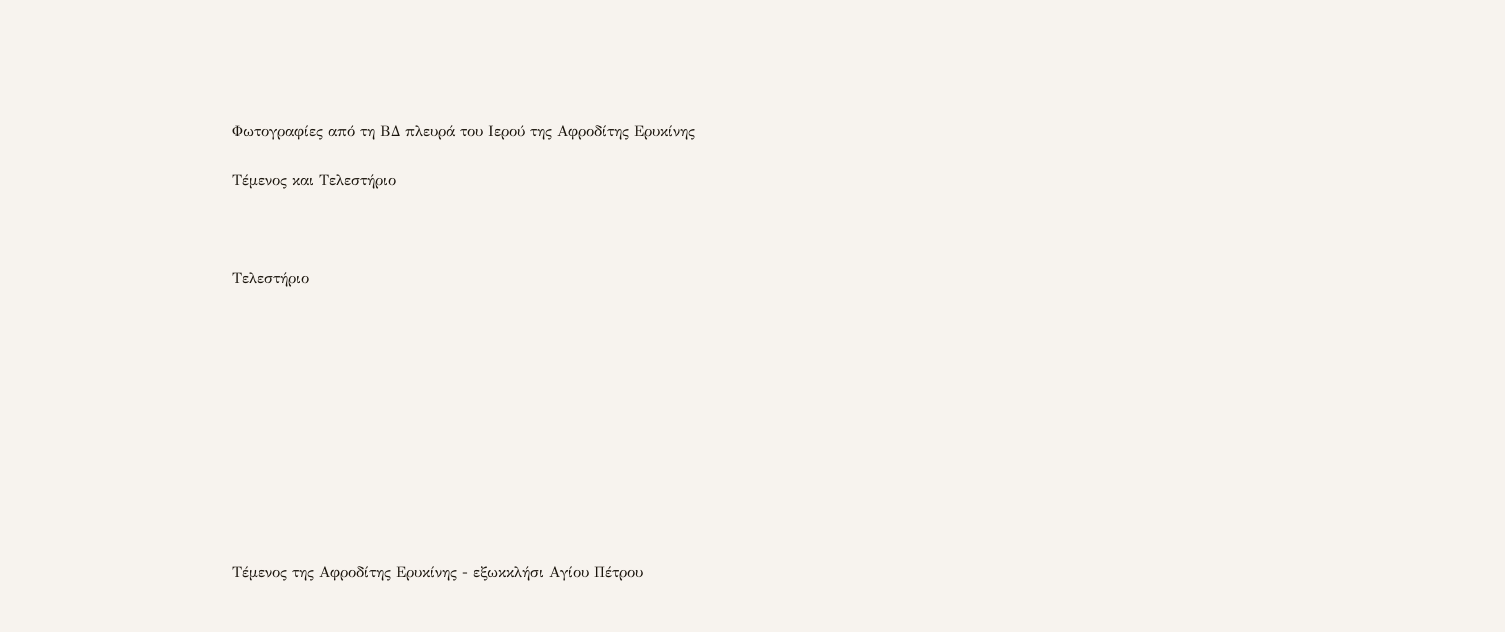Φωτογραφίες από τη ΒΔ πλευρά του Ιερού της Αφροδίτης Ερυκίνης

Τέμενος και Τελεστήριο



Τελεστήριο











Τέμενος της Αφροδίτης Ερυκίνης - εξωκκλήσι Αγίου Πέτρου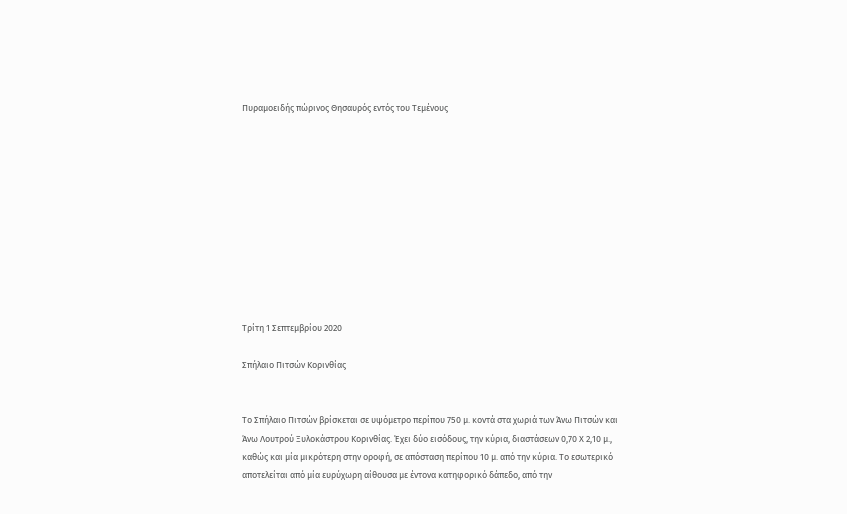Πυραμοειδής πώρινος Θησαυρός εντός του Τεμένους











Τρίτη 1 Σεπτεμβρίου 2020

Σπήλαιο Πιτσών Κορινθίας


Το Σπήλαιο Πιτσών βρίσκεται σε υψόμετρο περίπου 750 μ. κοντά στα χωριά των Άνω Πιτσών και Άνω Λουτρού Ξυλοκάστρου Κορινθίας. Έχει δύο εισόδους, την κύρια, διαστάσεων 0,70 Χ 2,10 μ., καθώς και μία μικρότερη στην οροφή, σε απόσταση περίπου 10 μ. από την κύρια. Το εσωτερικό αποτελείται από μία ευρύχωρη αίθουσα με έντονα κατηφορικό δάπεδο, από την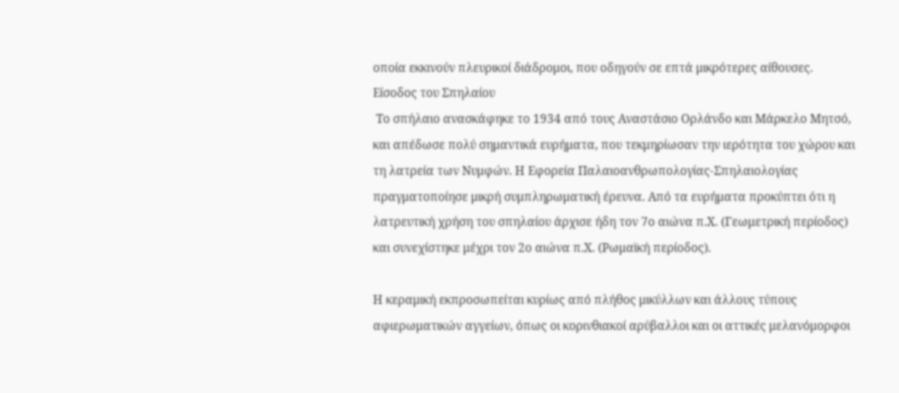οποία εκκινούν πλευρικοί διάδρομοι, που οδηγούν σε επτά μικρότερες αίθουσες.
Είσοδος του Σπηλαίου
 Το σπήλαιο ανασκάφηκε το 1934 από τους Αναστάσιο Ορλάνδο και Μάρκελο Μητσό, και απέδωσε πολύ σημαντικά ευρήματα, που τεκμηρίωσαν την ιερότητα του χώρου και τη λατρεία των Νυμφών. Η Εφορεία Παλαιοανθρωπολογίας-Σπηλαιολογίας πραγματοποίησε μικρή συμπληρωματική έρευνα. Από τα ευρήματα προκύπτει ότι η λατρευτική χρήση του σπηλαίου άρχισε ήδη τον 7ο αιώνα π.Χ. (Γεωμετρική περίοδος) και συνεχίστηκε μέχρι τον 2ο αιώνα π.Χ. (Ρωμαϊκή περίοδος).

Η κεραμική εκπροσωπείται κυρίως από πλήθος μικύλλων και άλλους τύπους αφιερωματικών αγγείων, όπως οι κορινθιακοί αρύβαλλοι και οι αττικές μελανόμορφοι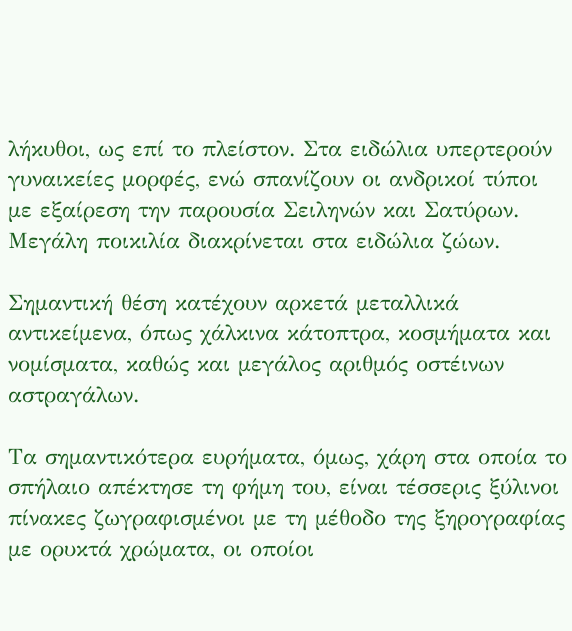λήκυθοι, ως επί το πλείστον. Στα ειδώλια υπερτερούν γυναικείες μορφές, ενώ σπανίζουν οι ανδρικοί τύποι με εξαίρεση την παρουσία Σειληνών και Σατύρων. Μεγάλη ποικιλία διακρίνεται στα ειδώλια ζώων.

Σημαντική θέση κατέχουν αρκετά μεταλλικά αντικείμενα, όπως χάλκινα κάτοπτρα, κοσμήματα και νομίσματα, καθώς και μεγάλος αριθμός οστέινων αστραγάλων.

Τα σημαντικότερα ευρήματα, όμως, χάρη στα οποία το σπήλαιο απέκτησε τη φήμη του, είναι τέσσερις ξύλινοι πίνακες ζωγραφισμένοι με τη μέθοδο της ξηρογραφίας με ορυκτά χρώματα, οι οποίοι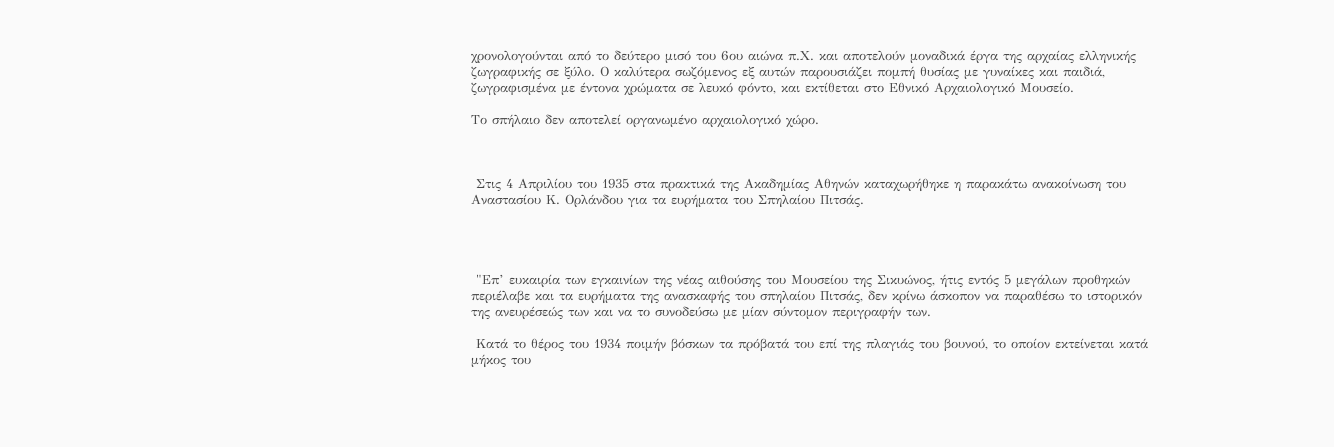χρονολογούνται από το δεύτερο μισό του 6ου αιώνα π.Χ. και αποτελούν μοναδικά έργα της αρχαίας ελληνικής ζωγραφικής σε ξύλο. Ο καλύτερα σωζόμενος εξ αυτών παρουσιάζει πομπή θυσίας με γυναίκες και παιδιά, ζωγραφισμένα με έντονα χρώματα σε λευκό φόντο, και εκτίθεται στο Εθνικό Αρχαιολογικό Μουσείο.

Το σπήλαιο δεν αποτελεί οργανωμένο αρχαιολογικό χώρο.



 Στις 4 Απριλίου του 1935 στα πρακτικά της Ακαδημίας Αθηνών καταχωρήθηκε η παρακάτω ανακοίνωση του Αναστασίου Κ. Ορλάνδου για τα ευρήματα του Σπηλαίου Πιτσάς.




 "Επ’ ευκαιρία των εγκαινίων της νέας αιθούσης του Μουσείου της Σικυώνος, ήτις εντός 5 μεγάλων προθηκών περιέλαβε και τα ευρήματα της ανασκαφής του σπηλαίου Πιτσάς, δεν κρίνω άσκοπον να παραθέσω το ιστορικόν της ανευρέσεώς των και να το συνοδεύσω με μίαν σύντομον περιγραφήν των.

 Κατά το θέρος του 1934 ποιμήν βόσκων τα πρόβατά του επί της πλαγιάς του βουνού, το οποίον εκτείνεται κατά μήκος του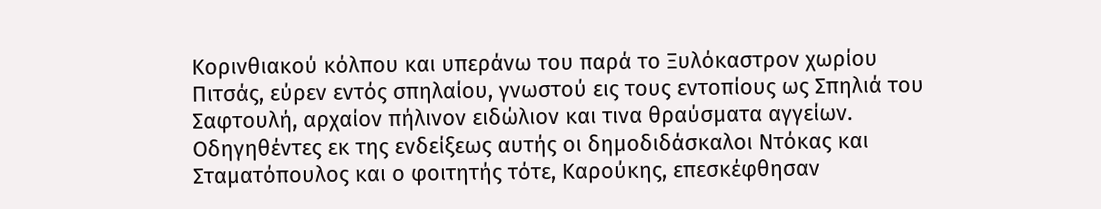Κορινθιακού κόλπου και υπεράνω του παρά το Ξυλόκαστρον χωρίου Πιτσάς, εύρεν εντός σπηλαίου, γνωστού εις τους εντοπίους ως Σπηλιά του Σαφτουλή, αρχαίον πήλινον ειδώλιον και τινα θραύσματα αγγείων. Οδηγηθέντες εκ της ενδείξεως αυτής οι δημοδιδάσκαλοι Ντόκας και Σταματόπουλος και ο φοιτητής τότε, Καρούκης, επεσκέφθησαν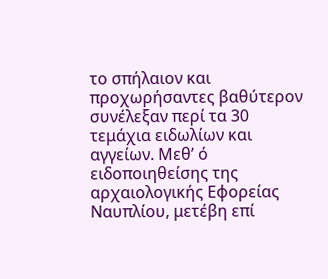το σπήλαιον και προχωρήσαντες βαθύτερον συνέλεξαν περί τα 30 τεμάχια ειδωλίων και αγγείων. Μεθ’ ό ειδοποιηθείσης της αρχαιολογικής Εφορείας Ναυπλίου, μετέβη επί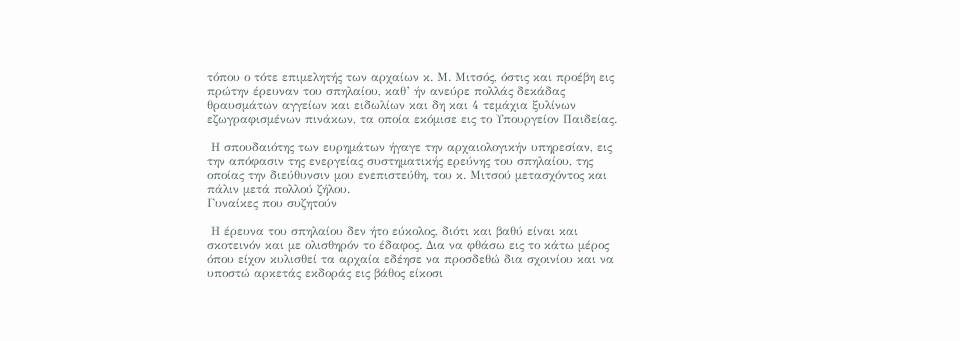τόπου ο τότε επιμελητής των αρχαίων κ. Μ. Μιτσός, όστις και προέβη εις πρώτην έρευναν του σπηλαίου, καθ’ ήν ανεύρε πολλάς δεκάδας θραυσμάτων αγγείων και ειδωλίων και δη και 4 τεμάχια ξυλίνων εζωγραφισμένων πινάκων, τα οποία εκόμισε εις το Υπουργείον Παιδείας.

 Η σπουδαιότης των ευρημάτων ήγαγε την αρχαιολογικήν υπηρεσίαν, εις την απόφασιν της ενεργείας συστηματικής ερεύνης του σπηλαίου, της οποίας την διεύθυνσιν μου ενεπιστεύθη, του κ. Μιτσού μετασχόντος και πάλιν μετά πολλού ζήλου.
Γυναίκες που συζητούν

 Η έρευνα του σπηλαίου δεν ήτο εύκολος, διότι και βαθύ είναι και σκοτεινόν και με ολισθηρόν το έδαφος. Δια να φθάσω εις το κάτω μέρος όπου είχον κυλισθεί τα αρχαία εδέησε να προσδεθώ δια σχοινίου και να υποστώ αρκετάς εκδοράς εις βάθος είκοσι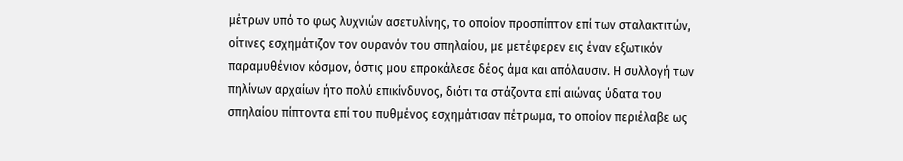μέτρων υπό το φως λυχνιών ασετυλίνης, το οποίον προσπίπτον επί των σταλακτιτών, οίτινες εσχημάτιζον τον ουρανόν του σπηλαίου, με μετέφερεν εις έναν εξωτικόν παραμυθένιον κόσμον, όστις μου επροκάλεσε δέος άμα και απόλαυσιν. Η συλλογή των πηλίνων αρχαίων ήτο πολύ επικίνδυνος, διότι τα στάζοντα επί αιώνας ύδατα του σπηλαίου πίπτοντα επί του πυθμένος εσχημάτισαν πέτρωμα, το οποίον περιέλαβε ως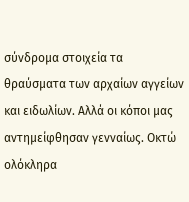σύνδρομα στοιχεία τα θραύσματα των αρχαίων αγγείων και ειδωλίων. Αλλά οι κόποι μας αντημείφθησαν γενναίως. Οκτώ ολόκληρα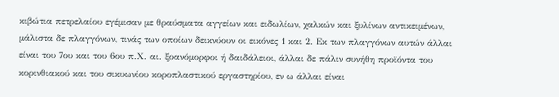κιβώτια πετρελαίου εγέμισαν με θραύσματα αγγείων και ειδωλίων, χαλκών και ξυλίνων αντικειμένων, μάλιστα δε πλαγγόνων, τινάς των οποίων δεικνύουν οι εικόνες 1 και 2. Εκ των πλαγγόνων αυτών άλλαι είναι του 7ου και του 6ου π.Χ. αι. ξοανόμορφοι ή δαιδάλειοι, άλλαι δε πάλιν συνήθη προϊόντα του κορινθιακού και του σικυωνίου κοροπλαστικού εργαστηρίου, εν ω άλλαι είναι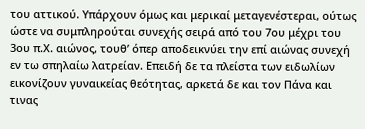του αττικού. Υπάρχουν όμως και μερικαί μεταγενέστεραι, ούτως ώστε να συμπληρούται συνεχής σειρά από του 7ου μέχρι του 3ου π.Χ. αιώνος, τουθ’ όπερ αποδεικνύει την επί αιώνας συνεχή εν τω σπηλαίω λατρείαν. Επειδή δε τα πλείστα των ειδωλίων εικονίζουν γυναικείας θεότητας, αρκετά δε και τον Πάνα και τινας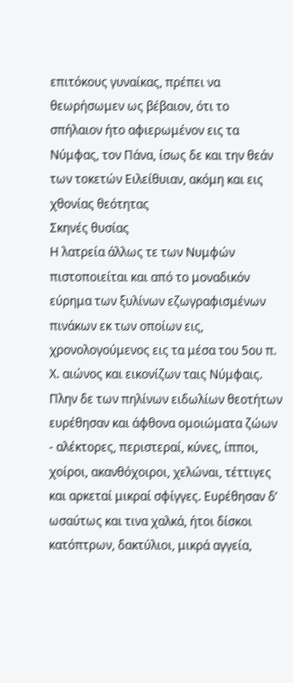επιτόκους γυναίκας, πρέπει να θεωρήσωμεν ως βέβαιον, ότι το σπήλαιον ήτο αφιερωμένον εις τα Νύμφας, τον Πάνα, ίσως δε και την θεάν των τοκετών Ειλείθυιαν, ακόμη και εις χθονίας θεότητας
Σκηνές θυσίας
Η λατρεία άλλως τε των Νυμφών πιστοποιείται και από το μοναδικόν εύρημα των ξυλίνων εζωγραφισμένων πινάκων εκ των οποίων εις, χρονολογούμενος εις τα μέσα του 5ου π. Χ. αιώνος και εικονίζων ταις Νύμφαις. Πλην δε των πηλίνων ειδωλίων θεοτήτων ευρέθησαν και άφθονα ομοιώματα ζώων - αλέκτορες, περιστεραί, κύνες, ίπποι, χοίροι, ακανθόχοιροι, χελώναι, τέττιγες και αρκεταί μικραί σφίγγες. Ευρέθησαν δ’ ωσαύτως και τινα χαλκά, ήτοι δίσκοι κατόπτρων, δακτύλιοι, μικρά αγγεία,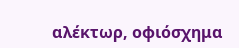αλέκτωρ, οφιόσχημα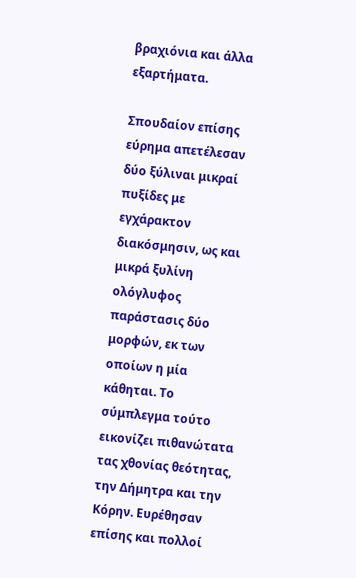βραχιόνια και άλλα εξαρτήματα.

Σπουδαίον επίσης εύρημα απετέλεσαν δύο ξύλιναι μικραί πυξίδες με εγχάρακτον διακόσμησιν, ως και μικρά ξυλίνη ολόγλυφος παράστασις δύο μορφών, εκ των οποίων η μία κάθηται. Το σύμπλεγμα τούτο εικονίζει πιθανώτατα τας χθονίας θεότητας, την Δήμητρα και την Κόρην. Ευρέθησαν επίσης και πολλοί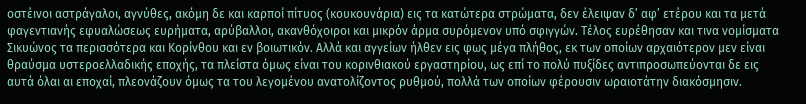οστέινοι αστράγαλοι, αγνύθες, ακόμη δε και καρποί πίτυος (κουκουνάρια) εις τα κατώτερα στρώματα, δεν έλειψαν δ’ αφ’ ετέρου και τα μετά φαγεντιανής εφυαλώσεως ευρήματα, αρύβαλλοι, ακανθόχοιροι και μικρόν άρμα συρόμενον υπό σφιγγών. Τέλος ευρέθησαν και τινα νομίσματα Σικυώνος τα περισσότερα και Κορίνθου και εν βοιωτικόν. Αλλά και αγγείων ήλθεν εις φως μέγα πλήθος, εκ των οποίων αρχαιότερον μεν είναι θραύσμα υστεροελλαδικής εποχής, τα πλείστα όμως είναι του κορινθιακού εργαστηρίου, ως επί το πολύ πυξίδες αντιπροσωπεύονται δε εις αυτά όλαι αι εποχαί, πλεονάζουν όμως τα του λεγομένου ανατολίζοντος ρυθμού, πολλά των οποίων φέρουσιν ωραιοτάτην διακόσμησιν.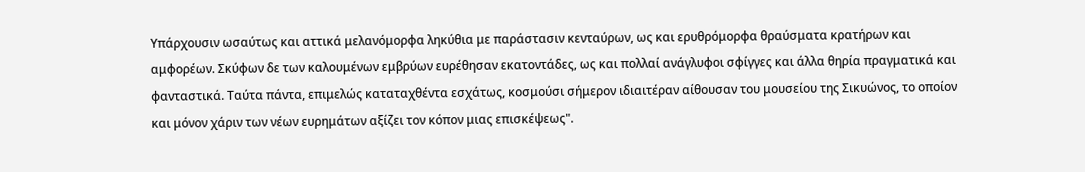Υπάρχουσιν ωσαύτως και αττικά μελανόμορφα ληκύθια με παράστασιν κενταύρων, ως και ερυθρόμορφα θραύσματα κρατήρων και αμφορέων. Σκύφων δε των καλουμένων εμβρύων ευρέθησαν εκατοντάδες, ως και πολλαί ανάγλυφοι σφίγγες και άλλα θηρία πραγματικά και φανταστικά. Ταύτα πάντα, επιμελώς καταταχθέντα εσχάτως, κοσμούσι σήμερον ιδιαιτέραν αίθουσαν του μουσείου της Σικυώνος, το οποίον και μόνον χάριν των νέων ευρημάτων αξίζει τον κόπον μιας επισκέψεως".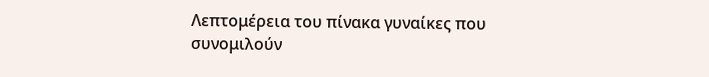Λεπτομέρεια του πίνακα γυναίκες που συνομιλούν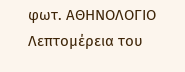φωτ. ΑΘΗΝΟΛΟΓΙΟ
Λεπτομέρεια του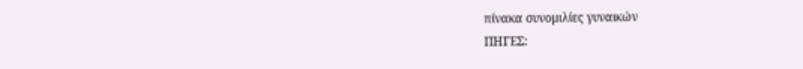πίνακα συνομιλίες γυναικών
ΠΗΓΕΣ: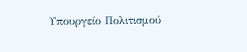Υπουργείο Πολιτισμού